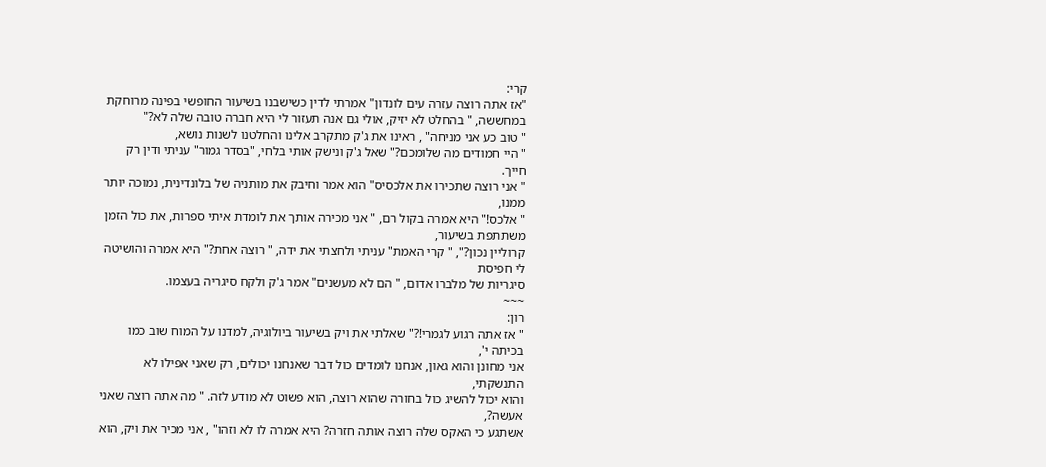קרי:
"אז אתה רוצה עזרה עים לונדון" אמרתי לדין כשישבנו בשיעור החופשי בפינה מרוחקת
במחששה, " בהחלט לא יזיק, אולי גם אנה תעזור לי היא חברה טובה שלה לא?"
" טוב כע אני מניחה" , ראינו את ג'ק מתקרב אלינו והחלטנו לשנות נושא,
" היי חמודים מה שלומכם?" שאל ג'ק ונישק אותי בלחי, "בסדר גמור" עניתי ודין רק חייך.
" אני רוצה שתכירו את אלכסיס" הוא אמר וחיבק את מותניה של בלונדינית, נמוכה יותר ממנו,
" אלכס!" היא אמרה בקול רם, " אני מכירה אותך את לומדת איתי ספרות, את כול הזמן משתתפת בשיעור,
קרוליין נכון?", " קרי האמת" עניתי ולחצתי את ידה, " רוצה אחת?" היא אמרה והושיטה לי חפיסת
סיגריות של מלברו אדום, " הם לא מעשנים" אמר ג'ק ולקח סיגריה בעצמו.
~~~
רון:
" אז אתה רגוע לגמרי!?" שאלתי את ויק בשיעור ביולוגיה, למדנו על המוח שוב כמו בכיתה י',
אני מחונן והוא גאון, אנחנו לומדים כול דבר שאנחנו יכולים, רק שאני אפילו לא התנשקתי,
והוא יכול להשיג כול בחורה שהוא רוצה, הוא פשוט לא מודע לזה. " מה אתה רוצה שאני אעשה?,
אשתגע כי האקס שלה רוצה אותה חזרה? היא אמרה לו לא וזהו" , אני מכיר את ויק, הוא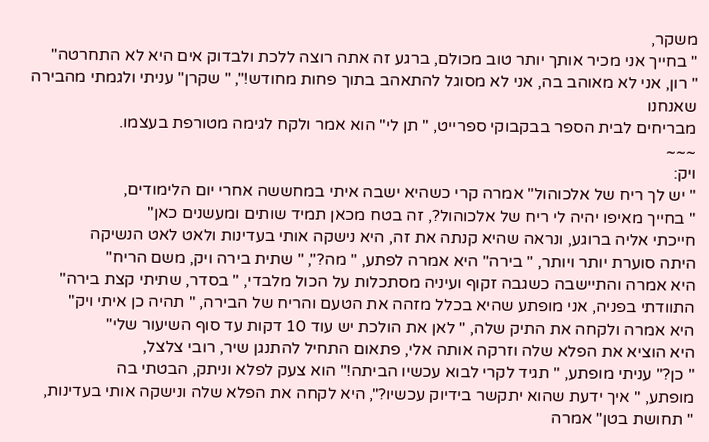משקר,
" בחייך אני מכיר אותך יותר טוב מכולם, ברגע זה אתה רוצה ללכת ולבדוק אים היא לא התחרטה"
" רון, אני לא מאוהב בה, אני לא מסוגל להתאהב בתוך פחות מחודש!", " שקרן" עניתי ולגמתי מהבירה שאנחנו
מבריחים לבית הספר בבקבוקי ספרייט, " תן לי" הוא אמר ולקח לגימה מטורפת בעצמו.
~~~
ויק:
" יש לך ריח של אלכוהול" אמרה קרי כשהיא ישבה איתי במחששה אחרי יום הלימודים,
" בחייך מאיפו יהיה לי ריח של אלכוהול?, זה בטח מכאן תמיד שותים ומעשנים כאן"
חייכתי אליה ברוגע, ונראה שהיא קנתה את זה, היא נישקה אותי בעדינות ולאט לאט הנשיקה
היתה סוערת יותר ויותר, " בירה" היא אמרה לפתע, " מה?", " שתית בירה ויק, משם הריח"
היא אמרה והתיישבה כשגבה זקוף ועיניה מסתכלות על הכול מלבדי, " בסדר, שתיתי קצת בירה"
התוודתי בפניה, אני מופתע שהיא בכלל מזהה את הטעם והריח של הבירה, " תהיה כן איתי ויק"
היא אמרה ולקחה את התיק שלה, " לאן את הולכת יש עוד 10 דקות עד סוף השיעור שלי"
היא הוציא את הפלא שלה וזרקה אותה אלי, פתאום התחיל להתנגן שיר, רובי צלצל,
" כן?" עניתי מופתע, " תגיד לקרי לבוא עכשיו הביתה!" הוא צעק לפלא וניתק, הבטתי בה
מופתע, " איך ידעת שהוא יתקשר בידיוק עכשיו?", היא לקחה את הפלא שלה ונישקה אותי בעדינות,
" תחושת בטן" אמרה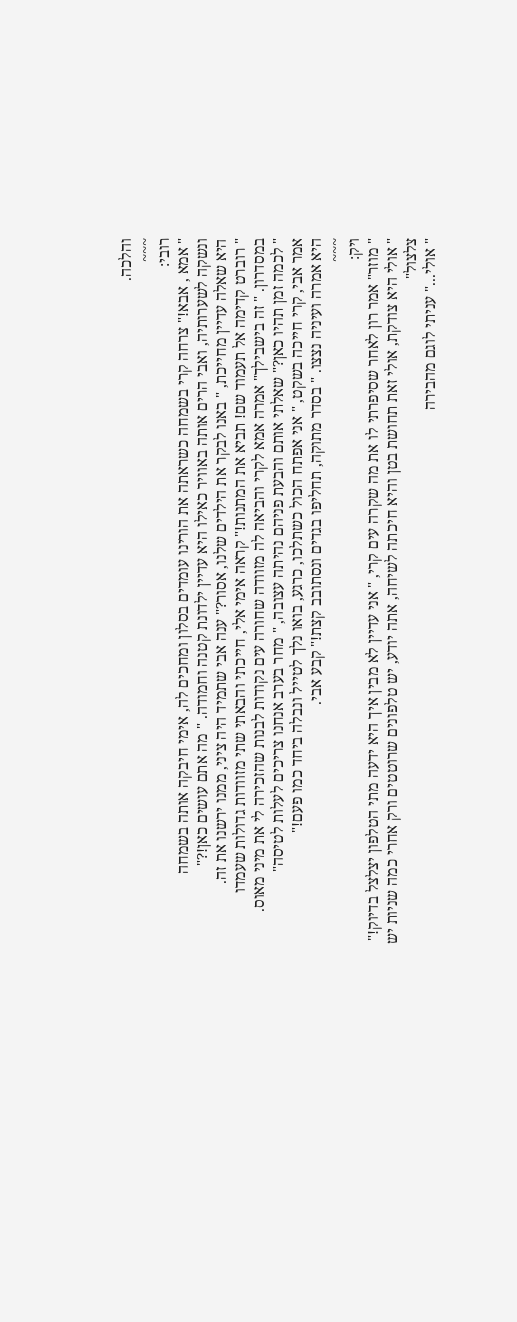והלכה.
~~~
רובי:
" אמא , אבא!" צרחה קרי בשמחה כשראתה את הורינו עומדים בסלון ומחכים לה, אימי חיבקה אותה בשמחה
ונשקה לשערותיה, ואבי הרים אותה באוויר כאילו היא עדיין ילדונת קטנה וחמודה. " מה אתם עושים כאן!?"
היא שאלה עדיין מחייכת, " באנו לבקר את הילדים שלנו, אסור?" ענה אבי שתמיד היה ציני, ממנו ירשנו את זה.
" רוברט קדימה אל תעמוד שם! תביא את המתנות!" קראה אימי אלי, חייכתי והבאתי שתי מזוודות גדולות שעמדו
במסדרון. " זה בישבילך" אמרה אמא לקרי והביאה לה מזוודה שחורה עים נקודות לבנות שהזכירה לי את מיני מאוס.
" לכמה זמן תהיו כאן?" שאלתי אותם והבעת פניהם נהיתה עצובה, " מחר בערב אנחנו צריכים לעלות לטיסה"
אמר אבי, קרי חייכה בשקט, " אני אפתח הכול כשתלכו, כרגע, בואו נלך לטייל ונבלה ביחד כמו פעם!"
היא אמרה ועיניה נצצו. " בסדר מתוקה, תחליפו בגדים ונסתובב קצת!" קבע אבי.
~~~
ויק:
" מוזר" אמר רון לאחר שסיפרתי לו את מה שקרה עים קרי, " אני עדיין לא מבין איך היא ידעה מתי הטלפון יצלצל בדיוק!"
" אולי היא צודקת, אולי זאת תחושת בטן והיא חיכתה לשיחה, אתה יודע, יש טלפונים שרוטטים ורק אחרי כמה שניות יש צלצול"
" אולי..." עניתי לוגם מהבירה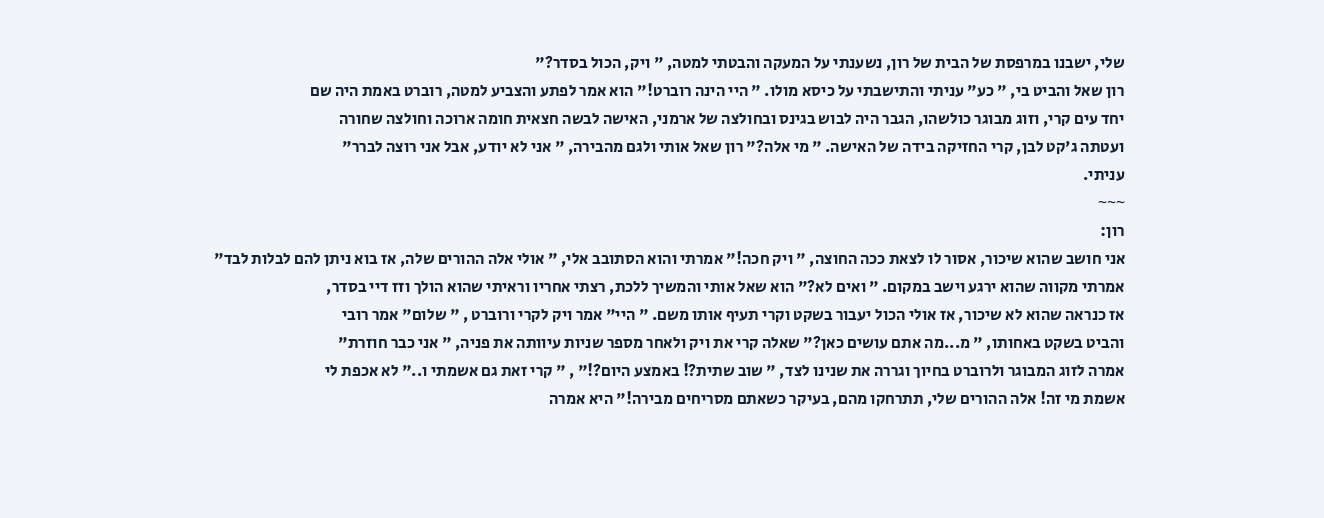שלי, ישבנו במרפסת של הבית של רון, נשענתי על המעקה והבטתי למטה, " ויק, הכול בסדר?"
רון שאל והביט בי, " כע" עניתי והתישבתי על כיסא מולו. " היי הינה רוברט!" הוא אמר לפתע והצביע למטה, רוברט באמת היה שם
יחד עים קרי, וזוג מבוגר כולשהו, הגבר היה לבוש בגינס ובחולצה של ארמני, האישה לבשה חצאית חומה ארוכה וחולצה שחורה
ועטתה ג'קט לבן, קרי החזיקה בידה של האישה. " מי אלה?" רון שאל אותי ולגם מהבירה, " אני לא יודע, אבל אני רוצה לברר"
עניתי.
~~~
רון:
אני חושב שהוא שיכור, אסור לו לצאת ככה החוצה, " ויק חכה!" אמרתי והוא הסתובב אלי, " אולי אלה ההורים שלה, אז בוא ניתן להם לבלות לבד"
אמרתי מקווה שהוא ירגע וישב במקום. " ואים לא?" הוא שאל אותי והמשיך ללכת, רצתי אחריו וראיתי שהוא הולך וזז דיי בסדר,
אז כנראה שהוא לא שיכור, אז אולי הכול יעבור בשקט וקרי תעיף אותו משם. " היי" אמר ויק לקרי ורוברט , " שלום" אמר רובי
והביט בשקט באחותו, " מ...מה אתם עושים כאן?" שאלה קרי את ויק ולאחר מספר שניות עיוותה את פניה, " אני כבר חוזרת"
אמרה לזוג המבוגר ולרוברט בחיוך וגררה את שנינו לצד, " שוב שתית?! באמצע היום?!" , " קרי זאת גם אשמתי ו.." לא אכפת לי
אשמת מי זה! אלה ההורים שלי, תתרחקו מהם, בעיקר כשאתם מסריחים מבירה!" היא אמרה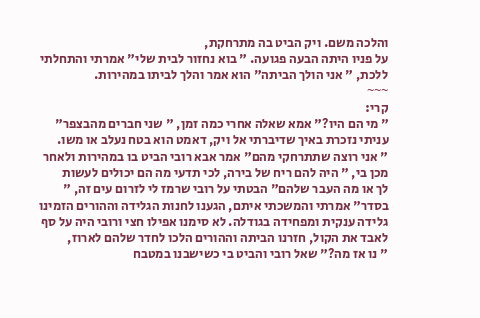והלכה משם. ויק הביט בה מתרחקת,
על פניו היתה הבעה פגועה. " בוא נחזור לבית שלי" אמרתי והתחלתי ללכת, " אני הולך הביתה" הוא אמר והלך לביתו במהירות.
~~~
קרי:
" מי הם היו?" אמא שאלה אחרי כמה זמן, " שני חברים מהבצפר" עניתי נזכרת באיך שדיברתי אל ויק, דאמט הוא בטח נעלב או משו.
" אני רוצה שתתרחקי מהם" אמר אבא רובי הביט בו במהירות ולאחר מכן בי, " היה להם ריח של בירה, לכי תדעי מה הם יכולים לעשות
לך או מה העבר שלהם" הבטתי על רובי שרמז לי לזרום עים זה, " בסדר" אמרתי והמשכתי איתם, הגענו לחנות הגלידה וההורים הזמינו
גלידה ענקית ומפחידה בגודלה. לא סימנו אפילו חצי ורובי היה על סף לאבד את הקול, חזרנו הביתה וההורים הלכו לחדר שלהם לארוז,
" נו אז מה?" שאל רובי והביט בי כשישבנו במטבח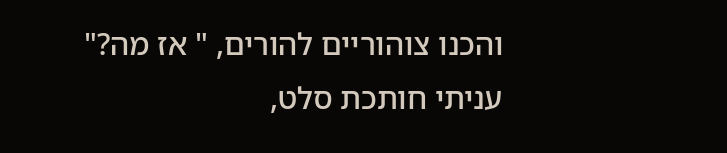והכנו צוהוריים להורים, " אז מה?" עניתי חותכת סלט,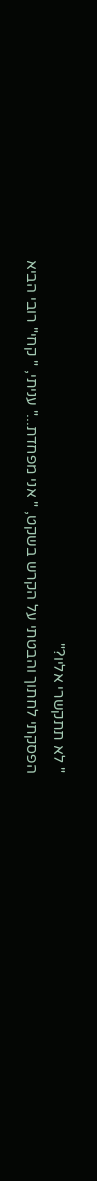" לא תתקשרי אליו?"
הפסקתי לחתוך והבטתי על הקרש בשקט, " אני מפחדת..." עניתי, " קחי" רובי הביא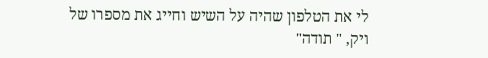לי את הטלפון שהיה על השיש וחייג את מספרו של
ויק, " תודה"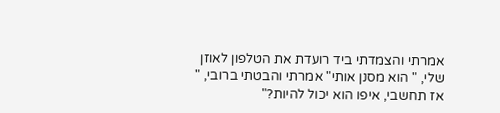אמרתי והצמדתי ביד רועדת את הטלפון לאוזן שלי, " הוא מסנן אותי" אמרתי והבטתי ברובי, " אז תחשבי, איפו הוא יכול להיות?"